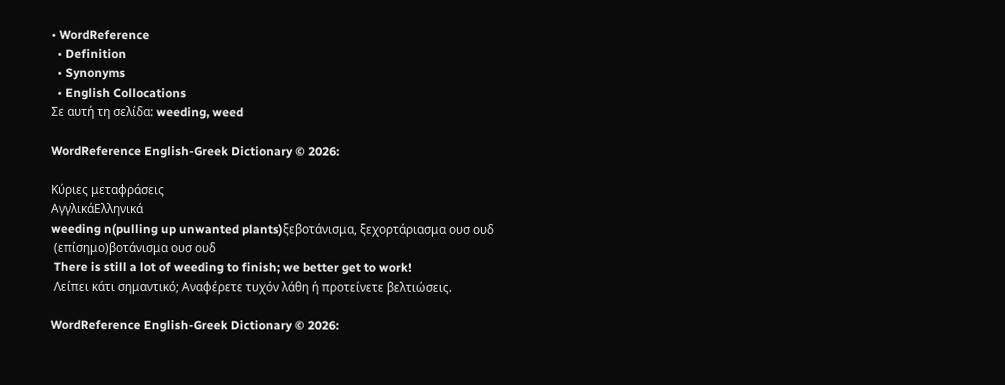• WordReference
  • Definition
  • Synonyms
  • English Collocations
Σε αυτή τη σελίδα: weeding, weed

WordReference English-Greek Dictionary © 2026:

Κύριες μεταφράσεις
ΑγγλικάΕλληνικά
weeding n(pulling up unwanted plants)ξεβοτάνισμα, ξεχορτάριασμα ουσ ουδ
 (επίσημο)βοτάνισμα ουσ ουδ
 There is still a lot of weeding to finish; we better get to work!
 Λείπει κάτι σημαντικό; Αναφέρετε τυχόν λάθη ή προτείνετε βελτιώσεις.

WordReference English-Greek Dictionary © 2026: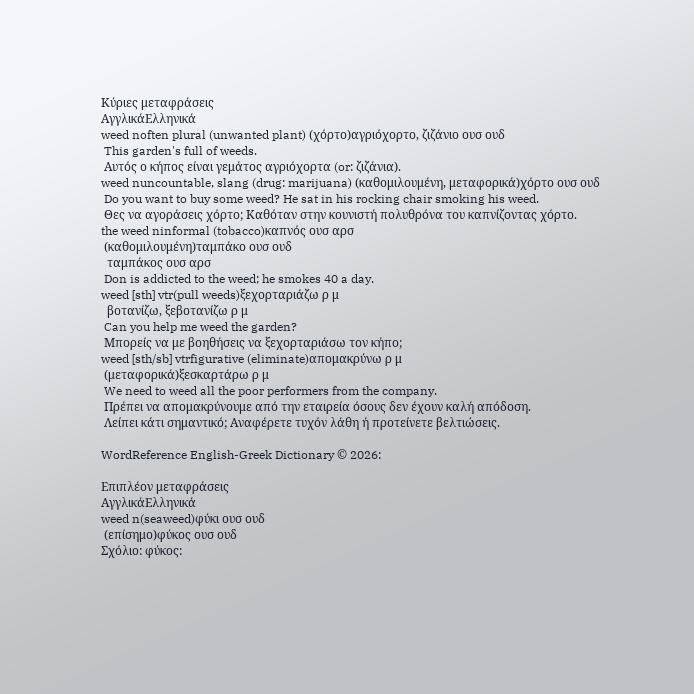Κύριες μεταφράσεις
ΑγγλικάΕλληνικά
weed noften plural (unwanted plant) (χόρτο)αγριόχορτο, ζιζάνιο ουσ ουδ
 This garden's full of weeds.
 Αυτός ο κήπος είναι γεμάτος αγριόχορτα (or: ζιζάνια).
weed nuncountable, slang (drug: marijuana) (καθομιλουμένη, μεταφορικά)χόρτο ουσ ουδ
 Do you want to buy some weed? He sat in his rocking chair smoking his weed.
 Θες να αγοράσεις χόρτο; Καθόταν στην κουνιστή πολυθρόνα του καπνίζοντας χόρτο.
the weed ninformal (tobacco)καπνός ουσ αρσ
 (καθομιλουμένη)ταμπάκο ουσ ουδ
  ταμπάκος ουσ αρσ
 Don is addicted to the weed; he smokes 40 a day.
weed [sth] vtr(pull weeds)ξεχορταριάζω ρ μ
  βοτανίζω, ξεβοτανίζω ρ μ
 Can you help me weed the garden?
 Μπορείς να με βοηθήσεις να ξεχορταριάσω τον κήπο;
weed [sth/sb] vtrfigurative (eliminate)απομακρύνω ρ μ
 (μεταφορικά)ξεσκαρτάρω ρ μ
 We need to weed all the poor performers from the company.
 Πρέπει να απομακρύνουμε από την εταιρεία όσους δεν έχουν καλή απόδοση.
 Λείπει κάτι σημαντικό; Αναφέρετε τυχόν λάθη ή προτείνετε βελτιώσεις.

WordReference English-Greek Dictionary © 2026:

Επιπλέον μεταφράσεις
ΑγγλικάΕλληνικά
weed n(seaweed)φύκι ουσ ουδ
 (επίσημο)φύκος ουσ ουδ
Σχόλιο: φύκος: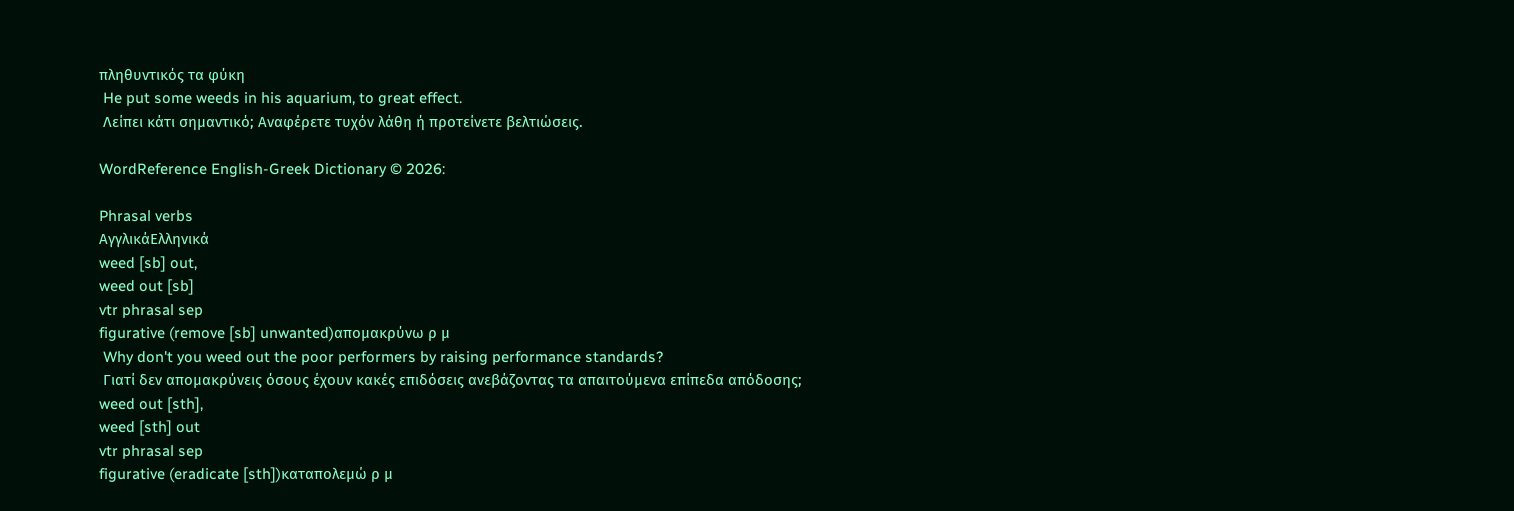πληθυντικός τα φύκη
 He put some weeds in his aquarium, to great effect.
 Λείπει κάτι σημαντικό; Αναφέρετε τυχόν λάθη ή προτείνετε βελτιώσεις.

WordReference English-Greek Dictionary © 2026:

Phrasal verbs
ΑγγλικάΕλληνικά
weed [sb] out,
weed out [sb]
vtr phrasal sep
figurative (remove [sb] unwanted)απομακρύνω ρ μ
 Why don't you weed out the poor performers by raising performance standards?
 Γιατί δεν απομακρύνεις όσους έχουν κακές επιδόσεις ανεβάζοντας τα απαιτούμενα επίπεδα απόδοσης;
weed out [sth],
weed [sth] out
vtr phrasal sep
figurative (eradicate [sth])καταπολεμώ ρ μ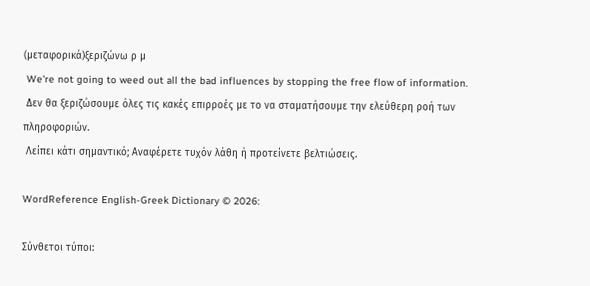(μεταφορικά)ξεριζώνω ρ μ
 We're not going to weed out all the bad influences by stopping the free flow of information.
 Δεν θα ξεριζώσουμε όλες τις κακές επιρροές με το να σταματήσουμε την ελεύθερη ροή των πληροφοριών.
 Λείπει κάτι σημαντικό; Αναφέρετε τυχόν λάθη ή προτείνετε βελτιώσεις.

WordReference English-Greek Dictionary © 2026:

Σύνθετοι τύποι: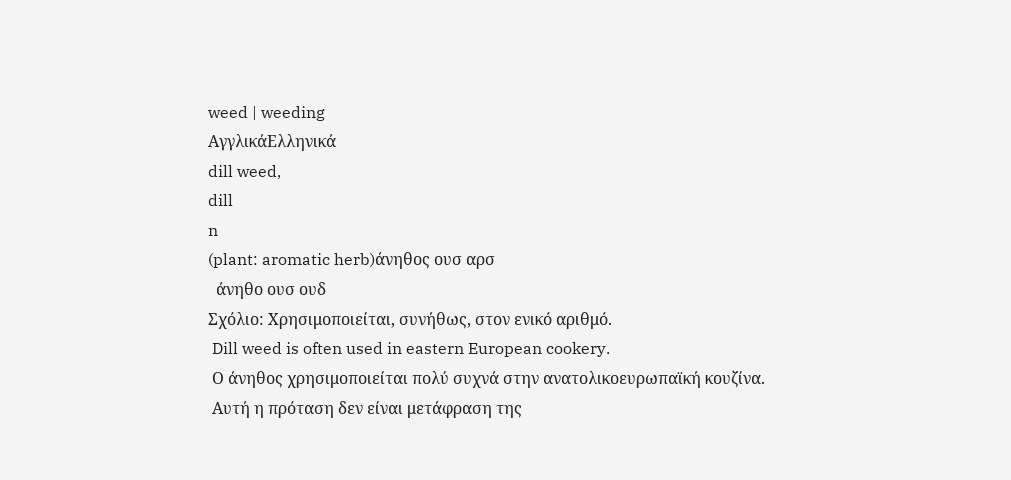weed | weeding
ΑγγλικάΕλληνικά
dill weed,
dill
n
(plant: aromatic herb)άνηθος ουσ αρσ
  άνηθο ουσ ουδ
Σχόλιο: Χρησιμοποιείται, συνήθως, στον ενικό αριθμό.
 Dill weed is often used in eastern European cookery.
 Ο άνηθος χρησιμοποιείται πολύ συχνά στην ανατολικοευρωπαϊκή κουζίνα.
 Αυτή η πρόταση δεν είναι μετάφραση της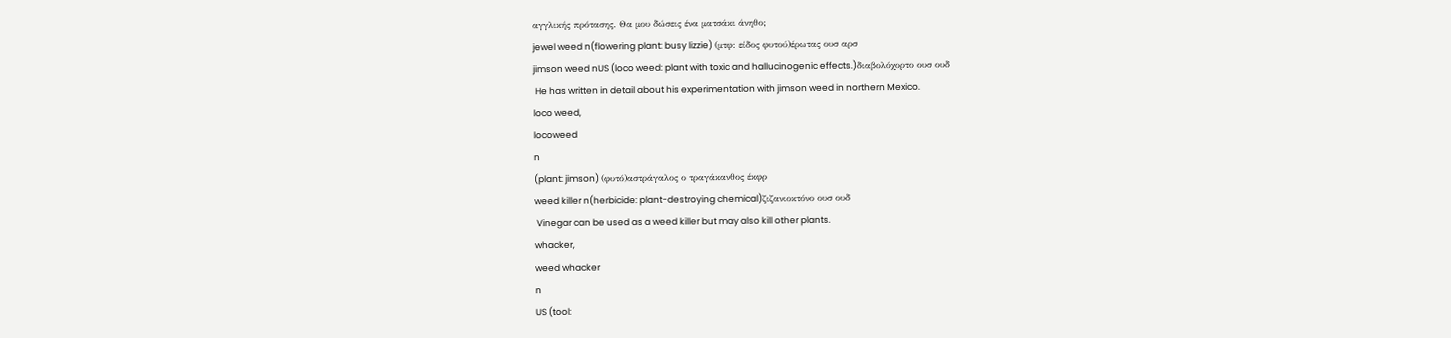αγγλικής πρότασης. Θα μου δώσεις ένα ματσάκι άνηθο;
jewel weed n(flowering plant: busy lizzie) (μτφ: είδος φυτού)έρωτας ουσ αρσ
jimson weed nUS (loco weed: plant with toxic and hallucinogenic effects.)διαβολόχορτο ουσ ουδ
 He has written in detail about his experimentation with jimson weed in northern Mexico.
loco weed,
locoweed
n
(plant: jimson) (φυτό)αστράγαλος ο τραγάκανθος έκφρ
weed killer n(herbicide: plant-destroying chemical)ζιζανιοκτόνο ουσ ουδ
 Vinegar can be used as a weed killer but may also kill other plants.
whacker,
weed whacker
n
US (tool: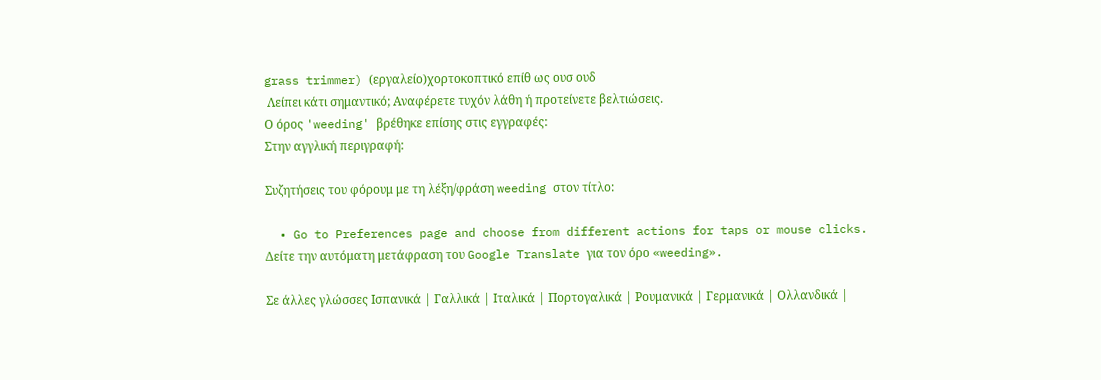grass trimmer) (εργαλείο)χορτοκοπτικό επίθ ως ουσ ουδ
 Λείπει κάτι σημαντικό; Αναφέρετε τυχόν λάθη ή προτείνετε βελτιώσεις.
Ο όρος 'weeding' βρέθηκε επίσης στις εγγραφές:
Στην αγγλική περιγραφή:

Συζητήσεις του φόρουμ με τη λέξη/φράση weeding στον τίτλο:

  • Go to Preferences page and choose from different actions for taps or mouse clicks.
Δείτε την αυτόματη μετάφραση του Google Translate για τον όρο «weeding».

Σε άλλες γλώσσες Ισπανικά | Γαλλικά | Ιταλικά | Πορτογαλικά | Ρουμανικά | Γερμανικά | Ολλανδικά |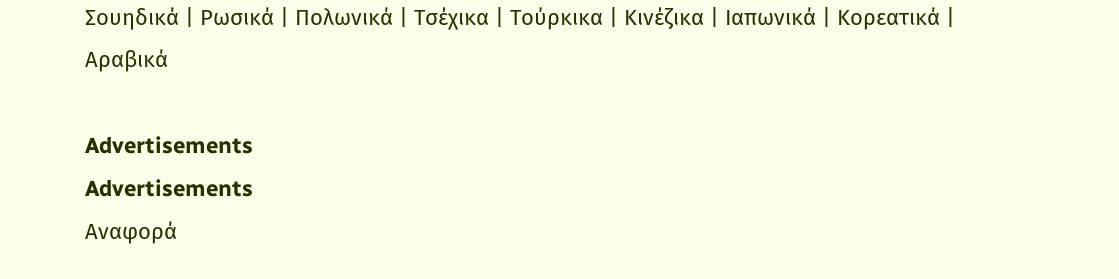Σουηδικά | Ρωσικά | Πολωνικά | Τσέχικα | Τούρκικα | Κινέζικα | Ιαπωνικά | Κορεατικά | Αραβικά

Advertisements
Advertisements
Αναφορά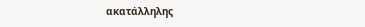ακατάλληλης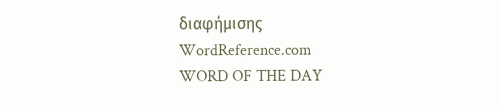διαφήμισης
WordReference.com
WORD OF THE DAY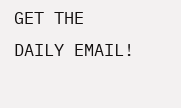GET THE DAILY EMAIL!